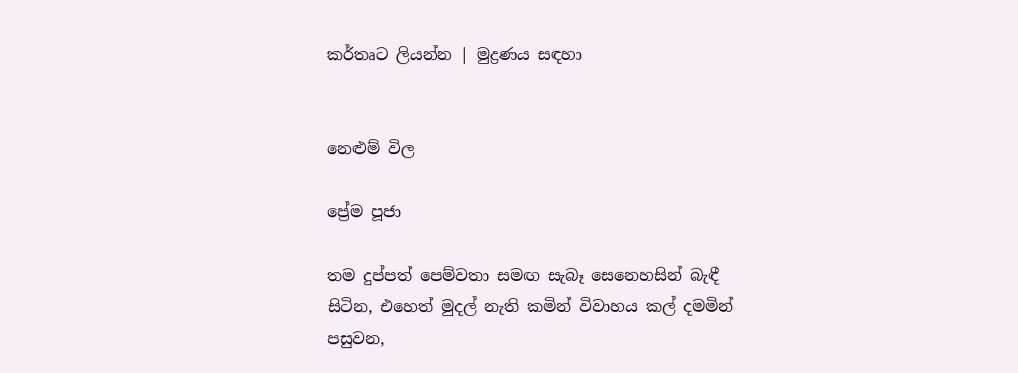කර්තෘට ලියන්න | මුද්‍රණය සඳහා


නෙළුම් විල

ප්‍රේම පූජා

තම දුප්පත් පෙම්වතා සමඟ සැබෑ සෙනෙහසින් බැඳී සිටින, එහෙත් මුදල් නැති කමින් විවාහය කල් දමමින් පසුවන,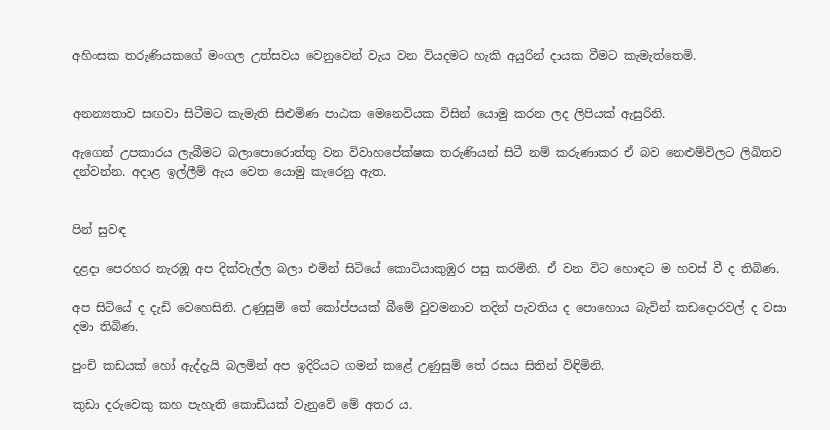අහිංසක තරුණියකගේ මංගල උත්සවය වෙනුවෙන් වැය වන වියදමට හැකි අයුරින් දායක වීමට කැමැත්තෙමි.


අනන්‍යතාව සඟවා සිටීමට කැමැති සිළුමිණ පාඨක මෙනෙවියක විසින් යොමු කරන ලද ලිපියක් ඇසුරිනි.

ඇගෙන් උපකාරය ලැබීමට බලාපොරොත්තු වන විවාහපේක්ෂක තරුණියන් සිටී නම් කරුණාකර ඒ බව නෙළුම්විලට ලිඛිතව දන්වන්න. අදාළ ඉල්ලීම් ඇය වෙත යොමු කැරෙනු ඇත.


පින් සුවඳ

දළදා පෙරහර නැරඹූ අප දික්වැල්ල බලා එමින් සිටියේ කොටියාකුඹුර පසු කරමිනි. ඒ වන විට හොඳට ම හවස් වී ද තිබිණ.

අප සිටියේ ද දැඩි වෙහෙසිනි. උණුසුම් තේ කෝප්පයක් බීමේ වුවමනාව තදින් පැවතිය ද පොහොය බැවින් කඩදොරවල් ද වසා දමා තිබිණ.

පුංචි කඩයක් හෝ ඇද්දැයි බලමින් අප ඉදිරියට ගමන් කළේ උණුසුම් තේ රසය සිතින් විඳිමිනි.

කුඩා දරුවෙකු කහ පැහැති කොඩියක් වැනුවේ මේ අතර ය.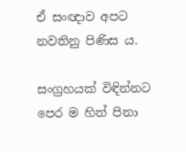ඒ සංඥාව අපට නවතිනු පිණිස ය.

සංග්‍රහයක් විඳින්නට පෙර ම හිත් පිනා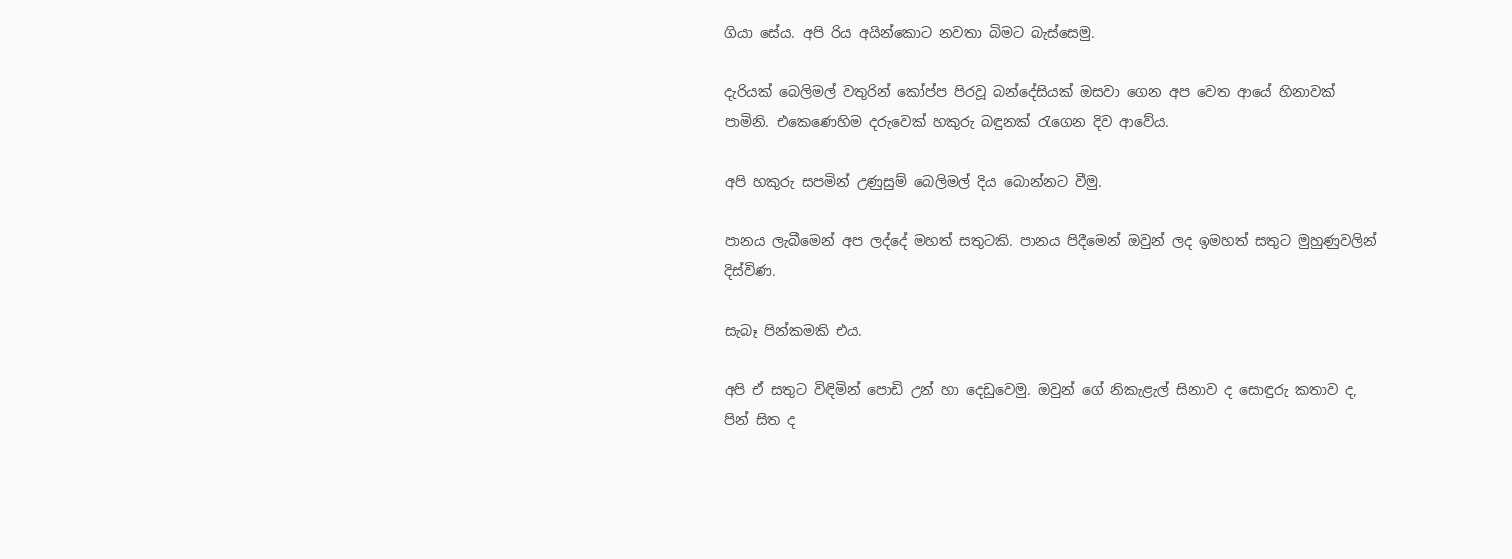ගියා සේය. අපි රිය අයින්කොට නවතා බිමට බැස්සෙමු.

දැරියක් බෙලිමල් වතුරින් කෝප්ප පිරවූ බන්දේසියක් ඔසවා ගෙන අප වෙත ආයේ හිනාවක් පාමිනි. එකෙණෙහිම දරුවෙක් හකුරු බඳුනක් රැගෙන දිව ආවේය.

අපි හකුරු සපමින් උණුසුම් බෙලිමල් දිය බොන්නට වීමු.

පානය ලැබීමෙන් අප ලද්දේ මහත් සතුටකි. පානය පිදීමෙන් ඔවුන් ලද ඉමහත් සතුට මුහුණුවලින් දිස්විණ.

සැබෑ පින්කමකි එය.

අපි ඒ සතුට විඳිමින් පොඩි උන් හා දෙඩුවෙමු. ඔවුන් ගේ නිකැළැල් සිනාව ද සොඳුරු කතාව ද, පින් සිත ද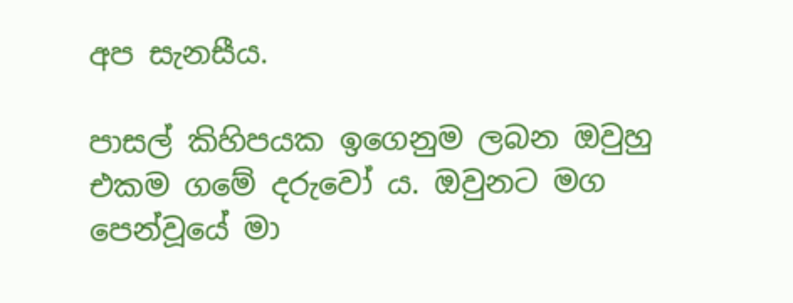අප සැනසීය.

පාසල් කිහිපයක ඉගෙනුම ලබන ඔවුහු එකම ගමේ දරුවෝ ය. ඔවුනට මග පෙන්වූයේ මා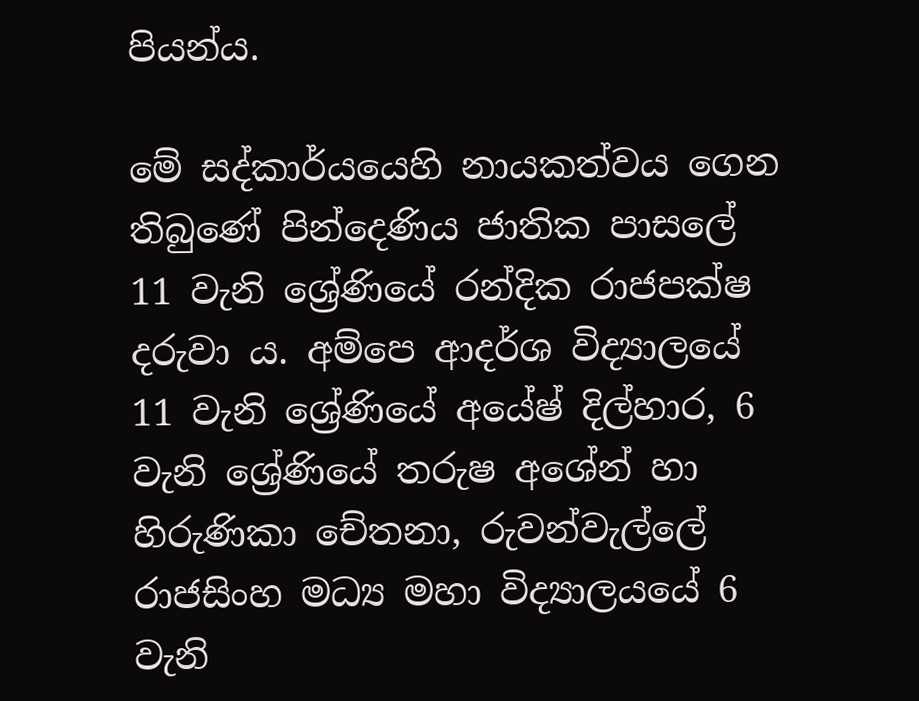පියන්ය.

මේ සද්කාර්යයෙහි නායකත්වය ගෙන තිබුණේ පින්දෙණිය ජාතික පාසලේ 11 වැනි ශ්‍රේණියේ රන්දික රාජපක්ෂ දරුවා ය. අම්පෙ ආදර්ශ විද්‍යාලයේ 11 වැනි ශ්‍රේණියේ අයේෂ් දිල්හාර, 6 වැනි ශ්‍රේණියේ තරුෂ අශේන් හා හිරුණිකා චේතනා, රුවන්වැල්ලේ රාජසිංහ මධ්‍ය මහා විද්‍යාලයයේ 6 වැනි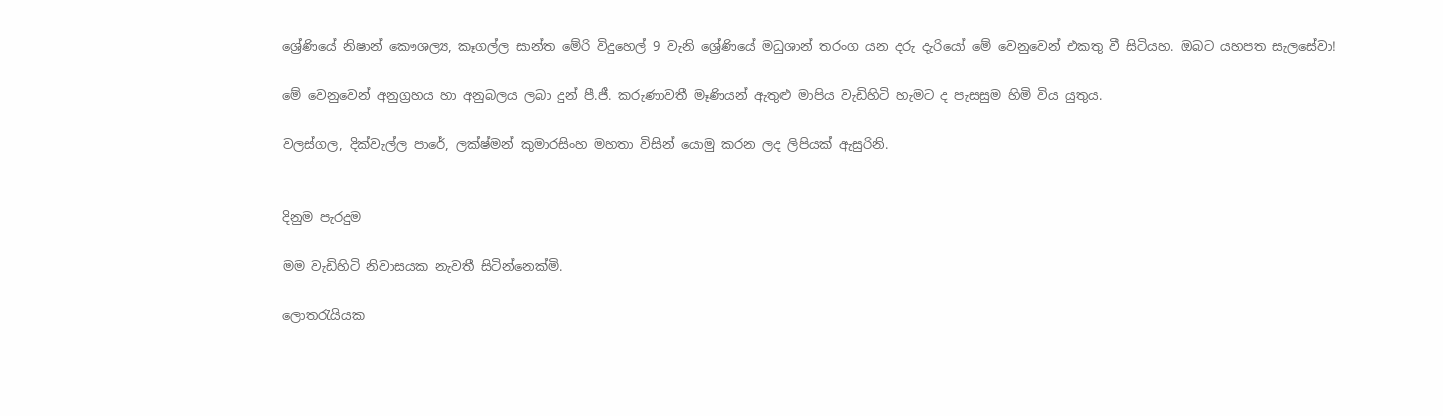ශ්‍රේණියේ නිෂාන් කෞශල්‍ය, කෑගල්ල සාන්ත මේරි විදුහ‍ෙල් 9 වැනි ශ්‍රේණියේ මධුශාන් තරංග යන දරු දැරියෝ මේ වෙනුවෙන් එකතු වී සිටියහ. ඔබට යහපත සැලසේවා!

මේ වෙනුවෙන් අනුග්‍රහය හා අනුබලය ලබා දුන් පී.ජී. කරුණාවතී මෑණියන් ඇතුළු මාපිය වැඩිහිටි හැමට ද පැසසුම හිමි විය යුතුය.

වලස්ගල, දික්වැල්ල පාරේ, ලක්ෂ්මන් කුමාරසිංහ මහතා විසින් යොමු කරන ලද ලිපියක් ඇසුරිනි.


දිනුම පැරදුම

මම වැඩිහිටි නිවාසයක නැවතී සිටින්නෙක්මි.

ලොතරැයියක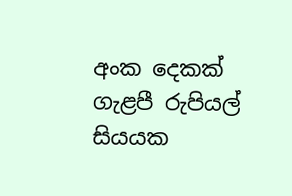අංක දෙකක් ගැළපී රුපියල් සියයක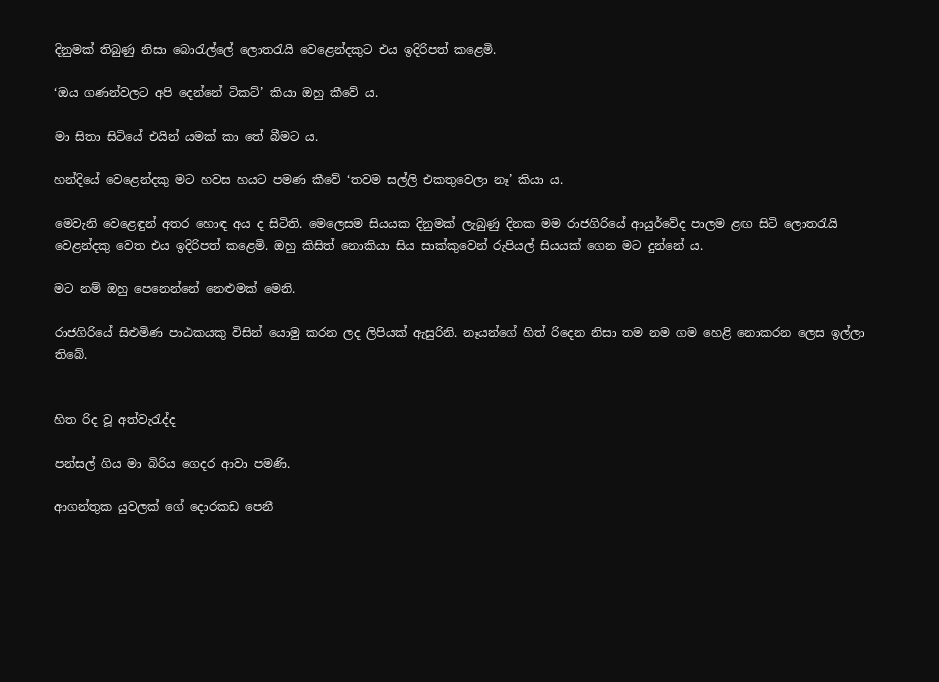දිනුමක් තිබුණු නිසා බොරැල්ලේ ලොතරැයි වෙළෙන්දකුට එය ඉදිරිපත් කළෙමි.

‘ඔය ගණන්වලට අපි දෙන්නේ ටිකට්’ කියා ඔහු කීවේ ය.

මා සිතා සිටියේ එයින් යමක් කා තේ බීමට ය.

හන්දියේ වෙළෙන්දකු මට හවස හයට පමණ කීවේ ‘තවම සල්ලි එකතුවෙලා නෑ’ කියා ය.

මෙවැනි වෙළෙඳුන් අතර හොඳ අය ද සිටිති. මෙලෙසම සියයක දිනුමක් ලැබුණු දිනක මම රාජගිරියේ ආයුර්වේද පාලම ළඟ සිටි ලොතරැයි වෙළන්දකු වෙත එය ඉදිරිපත් කළෙමි. ඔහු කිසිත් නොකියා සිය සාක්කුවෙන් රුපියල් සියයක් ගෙන මට දුන්නේ ය.

මට නම් ඔහු පෙනෙන්නේ නෙළුමක් මෙනි.

රාජගිරියේ සිළුමිණ පාඨකයකු විසින් යොමු කරන ලද ලිපියක් ඇසුරිනි. නෑයන්ගේ හිත් රිදෙන නිසා තම නම ගම හෙළි නොකරන ලෙස ඉල්ලා තිබේ.


හිත රිද වූ අත්වැරැද්ද

පන්සල් ගිය මා බිරිය ගෙදර ආවා පමණි.

ආගන්තුක යුවලක් ගේ දොරකඩ පෙනී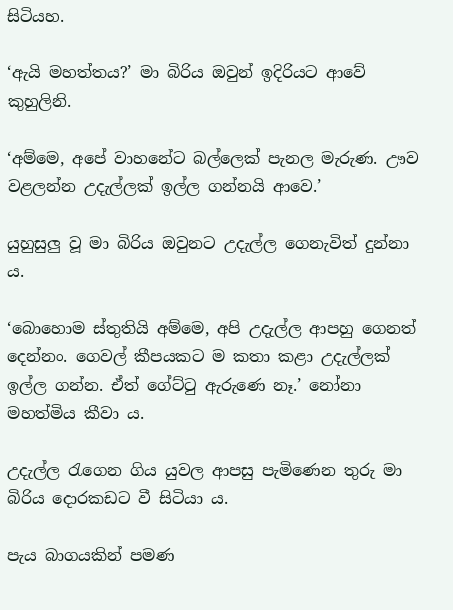සිටියහ.

‘ඇයි මහත්තය?’ මා බිරිය ඔවුන් ඉදිරියට ආවේ කුහුලිනි.

‘අම්මෙ, අපේ වාහනේට බල්ලෙක් පැනල මැරුණ. ඌව වළලන්න උදැල්ලක් ඉල්ල ගන්නයි ආවෙ.’

යුහුසුලු වූ මා බිරිය ඔවුනට උදැල්ල ගෙනැවිත් දුන්නා ය.

‘බොහොම ස්තුතියි අම්මෙ, අපි උදැල්ල ආපහු ගෙනත් දෙන්නං. ගෙවල් කීපයකට ම කතා කළා උදැල්ලක් ඉල්ල ගන්න. ඒත් ගේට්ටු ඇරුණෙ නෑ.’ නෝනා මහත්මිය කීවා ය.

උදැල්ල රැගෙන ගිය යුවල ආපසු පැමිණෙන තුරු මා බිරිය දොරකඩට වී සිටියා ය.

පැය බාගයකින් පමණ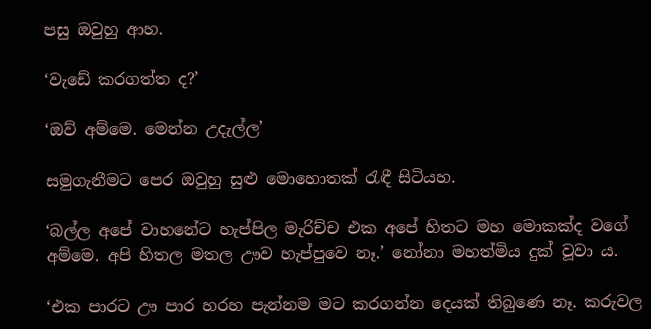පසු ඔවුහු ආහ.

‘වැඩේ කරගත්ත ද?’

‘ඔව් අම්මෙ. මෙන්න උදැල්ල’

සමුගැනීමට පෙර ඔවුහු සුළු මොහොතක් රැඳී සිටියහ.

‘බල්ල අපේ වාහනේට හැප්පිල මැරිච්ච එක අපේ හිතට මහ මොකක්ද වගේ අම්මෙ. අපි හිතල මතල ඌව හැප්පුවෙ නෑ.’ නෝනා මහත්මිය දුක් වූවා ය.

‘එක පාරට ඌ පාර හරහ පැන්නම මට කරගන්න දෙයක් තිබුණෙ නෑ. කරුවල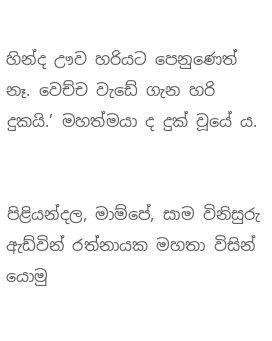හින්ද ඌව හරියට පෙනුණෙත් නෑ. වෙච්ච වැඩේ ගැන හරි දුකයි.’ මහත්මයා ද දුක් වූයේ ය.


පිළියන්දල, මාම්පේ, සාම විනිසුරු ඇඩ්වින් රත්නායක මහතා විසින් යොමු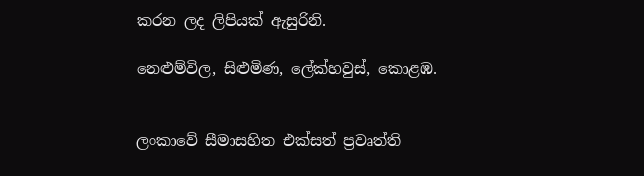කරන ලද ලිපියක් ඇසුරිනි.

නෙළුම්විල, සිළුමිණ, ලේක්හවුස්, කොළඹ.


ලංකාවේ සීමාසහිත එක්සත් ප්‍රවෘත්ති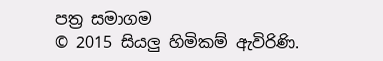පත්‍ර සමාගම
© 2015 සියලු හිමිකම් ඇවිරිණි.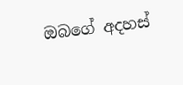ඔබගේ අදහස්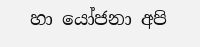හා යෝජනා අපි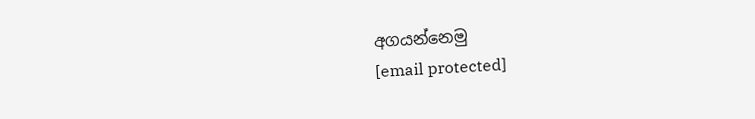අගයන්නෙමු
[email protected]